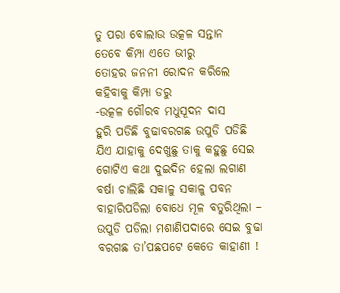ତୁ ପରା ବୋଲାଉ ଉତ୍କଳ ସନ୍ତାନ
ତେବେ କିମ୍ପା ଏତେ ଭୀରୁ
ତୋହର ଜନନୀ ରୋଦନ କରିଲେ
କହିବାକୁ କିମ୍ପା ଡରୁ
-ଉତ୍କଳ ଗୌରବ ମଧୁସୂଦନ ଦାସ
ହୁରି ପଡିଛି ବୁଢାବରଗଛ ଉପୁଡି ପଡିଛି ଯିଏ ଯାହାକୁ ଦେଖୁଛୁ ତାକୁ କହୁଛୁ ସେଇ ଗୋଟିଏ କଥା ଦୁଇଦିନ ହେଲା ଲଗାଣ ବର୍ଷା ଚାଲିଛି ସକାଳୁ ସକାଳୁ ପବନ ବାହାରିପଡିଲା ବୋଧେ ମୂଳ ବତୁରିଥିଲା – ଉପୁଡି ପଡିଲା ମଶାଣିପଦାରେ ସେଇ ବୁଢା ବରଗଛ ତା’ପଛପଟେ କେତେ କାହାଣୀ !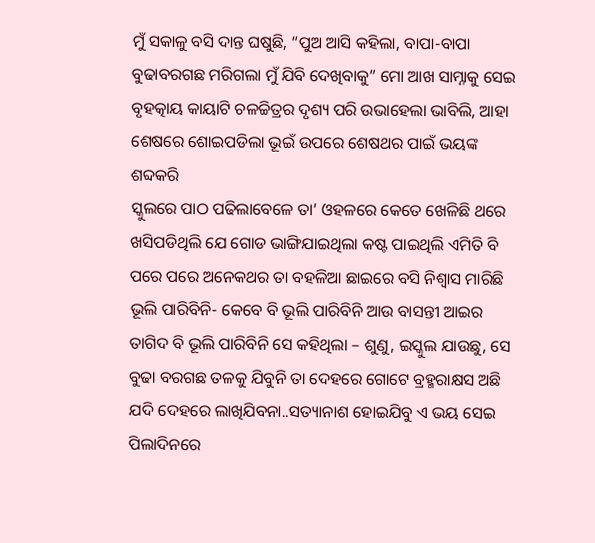ମୁଁ ସକାଳୁ ବସି ଦାନ୍ତ ଘଷୁଛି, “ପୁଅ ଆସି କହିଲା, ବାପା-ବାପା ବୁଢାବରଗଛ ମରିଗଲା ମୁଁ ଯିବି ଦେଖିବାକୁ” ମୋ ଆଖ ସାମ୍ନାକୁ ସେଇ ବୃହତ୍କାୟ କାୟାଟି ଚଳଚ୍ଚିତ୍ରର ଦୃଶ୍ୟ ପରି ଉଭାହେଲା ଭାବିଲି, ଆହା ଶେଷରେ ଶୋଇପଡିଲା ଭୂଇଁ ଉପରେ ଶେଷଥର ପାଇଁ ଭୟଙ୍କ ଶବ୍ଦକରି
ସ୍କୁଲରେ ପାଠ ପଢିଲାବେଳେ ତା’ ଓହଳରେ କେତେ ଖେଳିଛି ଥରେ ଖସିପଡିଥିଲି ଯେ ଗୋଡ ଭାଙ୍ଗିଯାଇଥିଲା କଷ୍ଟ ପାଇଥିଲି ଏମିତି ବି ପରେ ପରେ ଅନେକଥର ତା ବହଳିଆ ଛାଇରେ ବସି ନିଶ୍ବାସ ମାରିଛି ଭୂଲି ପାରିବିନି- କେବେ ବି ଭୂଲି ପାରିବିନି ଆଉ ବାସନ୍ତୀ ଆଇର ତାଗିଦ ବି ଭୂଲି ପାରିବିନି ସେ କହିଥିଲା – ଶୁଣୁ, ଇସ୍କୁଲ ଯାଉଛୁ, ସେ ବୁଢା ବରଗଛ ତଳକୁ ଯିବୁନି ତା ଦେହରେ ଗୋଟେ ବ୍ରହ୍ମରାକ୍ଷସ ଅଛି ଯଦି ଦେହରେ ଲାଖିଯିବନା..ସତ୍ୟାନାଶ ହୋଇଯିବୁ ଏ ଭୟ ସେଇ ପିଲାଦିନରେ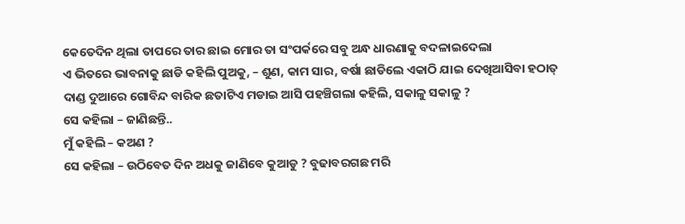କେତେଦିନ ଥିଲା ତାପରେ ତାର ଛାଇ ମୋର ତା ସଂପର୍କରେ ସବୁ ଅନ୍ଧ ଧାରଣାକୁ ବଦଳାଇଦେଲା
ଏ ଭିତରେ ଭାବନାକୁ ଛାଡି କହିଲି ପୁଅକୁ, – ଶୁଣ, କାମ ସାର, ବର୍ଷା ଛାଡିଲେ ଏକାଠି ଯାଇ ଦେଖିଆସିବା ହଠାତ୍ ଦାଣ୍ଡ ଦୁଆରେ ଗୋବିନ୍ଦ ବାରିକ ଛତାଟିଏ ମଡାଇ ଆସି ପହଞ୍ଚିଗଲା କହିଲି, ସକାଳୁ ସକାଳୁ ?
ସେ କହିଲା – ଜାଣିଛନ୍ତି..
ମୁଁ କହିଲି – କଅଣ ?
ସେ କହିଲା – ଉଠିବେତ ଦିନ ଅଧକୁ ଜାଣିବେ କୁଆଡୁ ? ବୁଢାବରଗଛ ମରି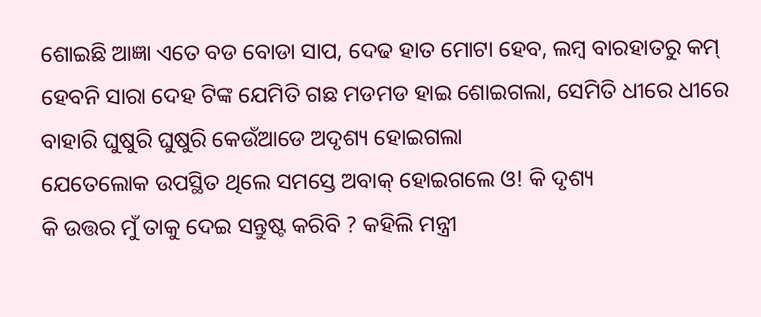ଶୋଇଛି ଆଜ୍ଞା ଏତେ ବଡ ବୋଡା ସାପ, ଦେଢ ହାତ ମୋଟା ହେବ, ଲମ୍ବ ବାରହାତରୁ କମ୍ ହେବନି ସାରା ଦେହ ଟିଙ୍କ ଯେମିତି ଗଛ ମଡମଡ ହାଇ ଶୋଇଗଲା, ସେମିତି ଧୀରେ ଧୀରେ ବାହାରି ଘୁଷୁରି ଘୁଷୁରି କେଉଁଆଡେ ଅଦୃଶ୍ୟ ହୋଇଗଲା
ଯେତେଲୋକ ଉପସ୍ଥିତ ଥିଲେ ସମସ୍ତେ ଅବାକ୍ ହୋଇଗଲେ ଓ! କି ଦୃଶ୍ୟ
କି ଉତ୍ତର ମୁଁ ତାକୁ ଦେଇ ସନ୍ତୁଷ୍ଟ କରିବି ? କହିଲି ମନ୍ତ୍ରୀ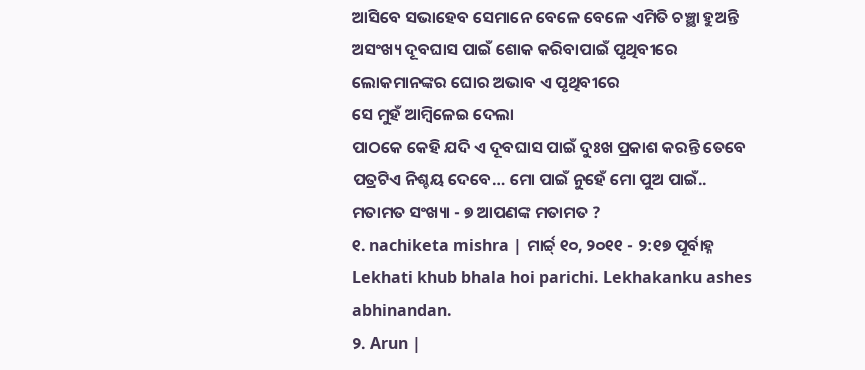ଆସିବେ ସଭାହେବ ସେମାନେ ବେଳେ ବେଳେ ଏମିତି ଚଞ୍ଛା ହୁଅନ୍ତି ଅସଂଖ୍ୟ ଦୂବଘାସ ପାଇଁ ଶୋକ କରିବାପାଇଁ ପୃଥିବୀରେ ଲୋକମାନଙ୍କର ଘୋର ଅଭାବ ଏ ପୃଥିବୀରେ
ସେ ମୁହଁ ଆମ୍ବିଳେଇ ଦେଲା
ପାଠକେ କେହି ଯଦି ଏ ଦୂବଘାସ ପାଇଁ ଦୁଃଖ ପ୍ରକାଶ କରନ୍ତି ତେବେ ପତ୍ରଟିଏ ନିଶ୍ଚୟ ଦେବେ… ମୋ ପାଇଁ ନୁହେଁ ମୋ ପୁଅ ପାଇଁ..
ମତାମତ ସଂଖ୍ୟା - ୭ ଆପଣଙ୍କ ମତାମତ ?
୧. nachiketa mishra | ମାର୍ଚ୍ଚ୍ ୧୦, ୨୦୧୧ - ୨:୧୭ ପୂର୍ବାହ୍ନ
Lekhati khub bhala hoi parichi. Lekhakanku ashes abhinandan.
୨. Arun |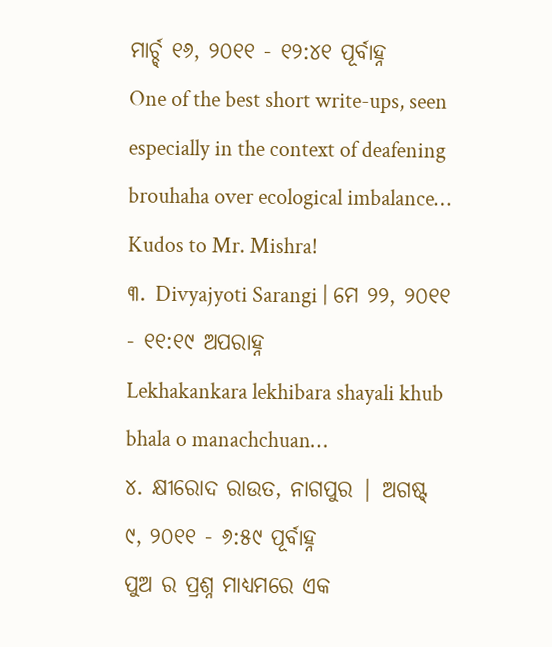ମାର୍ଚ୍ଚ୍ ୧୬, ୨୦୧୧ - ୧୨:୪୧ ପୂର୍ବାହ୍ନ
One of the best short write-ups, seen especially in the context of deafening brouhaha over ecological imbalance… Kudos to Mr. Mishra!
୩. Divyajyoti Sarangi | ମେ ୨୨, ୨୦୧୧ - ୧୧:୧୯ ଅପରାହ୍ନ
Lekhakankara lekhibara shayali khub bhala o manachchuan…
୪. କ୍ଷୀରୋଦ ରାଉତ, ନାଗପୁର | ଅଗଷ୍ଟ୍ ୯, ୨୦୧୧ - ୬:୫୯ ପୂର୍ବାହ୍ନ
ପୁଅ ର ପ୍ରଶ୍ନ ମାଧ୍ୟମରେ ଏକ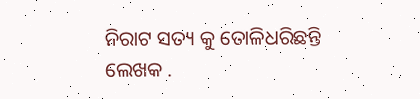ନିରାଟ ସତ୍ୟ କୁ ତୋଳିଧରିଛନ୍ତି ଲେଖକ .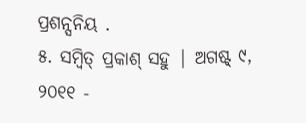ପ୍ରଶନ୍ସନିୟ .
୫. ସମ୍ବିତ୍ ପ୍ରକାଶ୍ ସହୁ | ଅଗଷ୍ଟ୍ ୯, ୨୦୧୧ -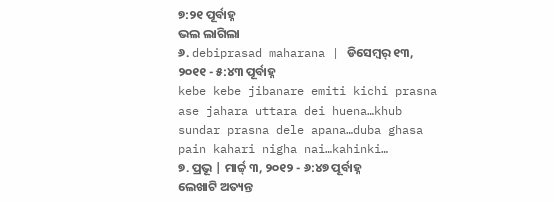୭:୨୧ ପୂର୍ବାହ୍ନ
ଭଲ ଲାଗିଲା
୬. debiprasad maharana | ଡିସେମ୍ବର୍ ୧୩, ୨୦୧୧ - ୫:୪୩ ପୂର୍ବାହ୍ନ
kebe kebe jibanare emiti kichi prasna ase jahara uttara dei huena…khub sundar prasna dele apana…duba ghasa pain kahari nigha nai…kahinki…
୭. ପ୍ରଭୂ | ମାର୍ଚ୍ଚ୍ ୩, ୨୦୧୨ - ୬:୪୭ ପୂର୍ବାହ୍ନ
ଲେଖାଟି ଅତ୍ୟନ୍ତ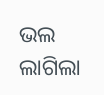ଭଲ ଲାଗିଲା